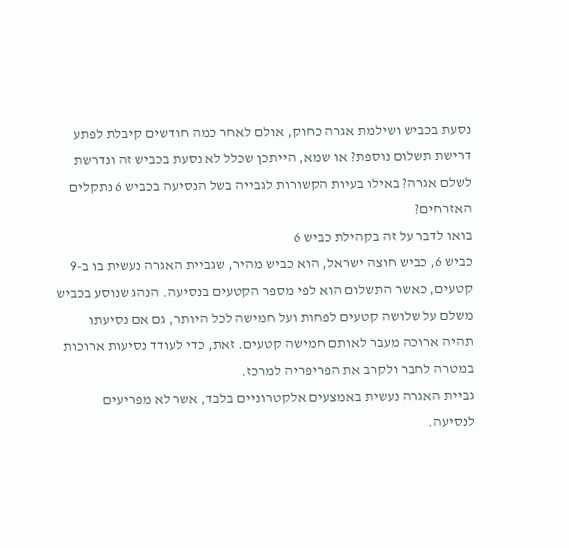נסעת בכביש ושילמת אגרה כחוק, אולם לאחר כמה חודשים קיבלת לפתע דרישת תשלום נוספת? או שמא, הייתכן שכלל לא נסעת בכביש זה ונדרשת לשלם אגרה? באילו בעיות הקשורות לגבייה בשל הנסיעה בכביש 6 נתקלים האזרחים?
בואו לדבר על זה בקהילת כביש 6
כביש 6, כביש חוצה ישראל, הוא כביש מהיר, שגביית האגרה נעשית בו ב-9 קטעים, כאשר התשלום הוא לפי מספר הקטעים בנסיעה. הנהג שנוסע בכביש משלם על שלושה קטעים לפחות ועל חמישה לכל היותר, גם אם נסיעתו תהיה ארוכה מעבר לאותם חמישה קטעים. זאת, כדי לעודד נסיעות ארוכות במטרה לחבר ולקרב את הפריפריה למרכז.
גביית האגרה נעשית באמצעים אלקטרוניים בלבד, אשר לא מפריעים לנסיעה.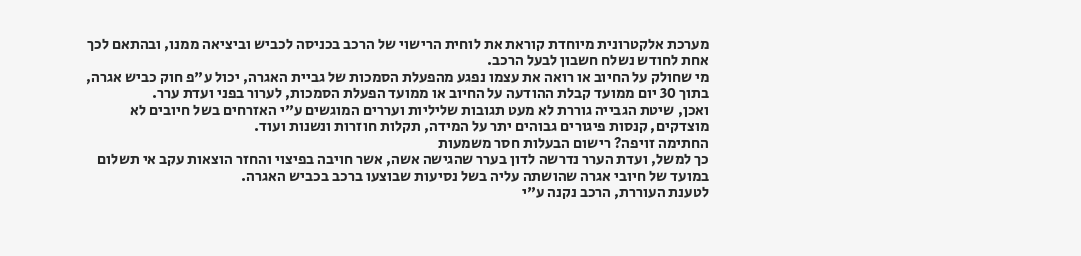מערכת אלקטרונית מיוחדת קוראת את לוחית הרישוי של הרכב בכניסה לכביש וביציאה ממנו, ובהתאם לכך אחת לחודש נשלח חשבון לבעל הרכב.
מי שחולק על החיוב או רואה את עצמו נפגע מהפעלת הסמכות של גביית האגרה, יכול ע"פ חוק כביש אגרה, בתוך 30 יום ממועד קבלת ההודעה על החיוב או ממועד הפעלת הסמכות, לערור בפני ועדת ערר.
ואכן, שיטת הגבייה גוררת לא מעט תגובות שליליות ועררים המוגשים ע"י האזרחים בשל חיובים לא מוצדקים, קנסות פיגורים גבוהים יתר על המידה, תקלות חוזרות ונשנות ועוד.
החתימה זויפה? רישום הבעלות חסר משמעות
כך למשל, ועדת הערר נדרשה לדון בערר שהגישה אשה, אשר חויבה בפיצוי והחזר הוצאות עקב אי תשלום במועד של חיובי אגרה שהושתה עליה בשל נסיעות שבוצעו ברכב בכביש האגרה.
לטענת העוררת, הרכב נקנה ע"י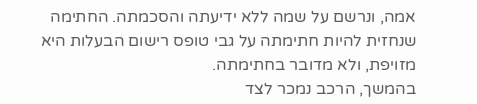אמה, ונרשם על שמה ללא ידיעתה והסכמתה. החתימה שנחזית להיות חתימתה על גבי טופס רישום הבעלות היא מזויפת, ולא מדובר בחתימתה.
בהמשך, הרכב נמכר לצד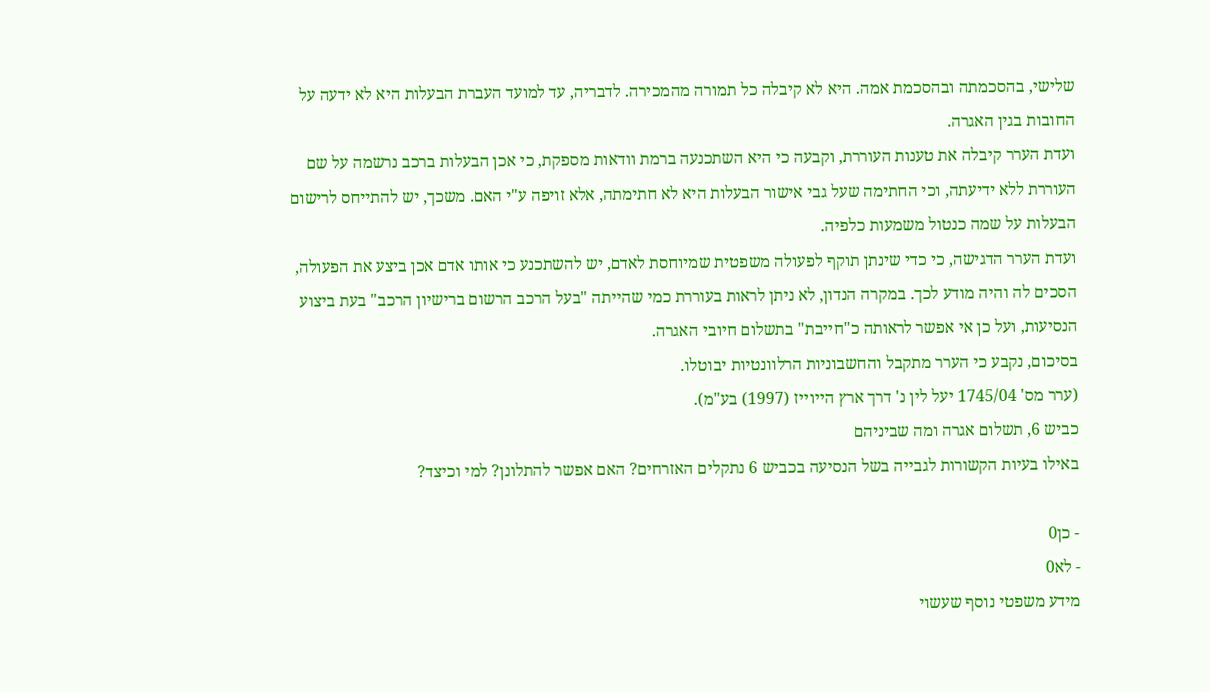שלישי, בהסכמתה ובהסכמת אמה. היא לא קיבלה כל תמורה מהמכירה. לדבריה, עד למועד העברת הבעלות היא לא ידעה על החובות בגין האגרה.
ועדת הערר קיבלה את טענות העוררת, וקבעה כי היא השתכנעה ברמת וודאות מספקת, כי אכן הבעלות ברכב נרשמה על שם העוררת ללא ידיעתה, וכי החתימה שעל גבי אישור הבעלות היא לא חתימתה, אלא זויפה ע"י האם. משכך, יש להתייחס לרישום הבעלות על שמה כנטול משמעות כלפיה.
ועדת הערר הדגישה, כי כדי שינתן תוקף לפעולה משפטית שמיוחסת לאדם, יש להשתכנע כי אותו אדם אכן ביצע את הפעולה, הסכים לה והיה מודע לכך. במקרה הנדון, לא ניתן לראות בעוררת כמי שהייתה "בעל הרכב הרשום ברישיון הרכב" בעת ביצוע הנסיעות, ועל כן אי אפשר לראותה כ"חייבת" בתשלום חיובי האגרה.
בסיכום, נקבע כי הערר מתקבל והחשבוניות הרלוונטיות יבוטלו.
(ערר מס' 1745/04 יעל לין נ' דרך ארץ הייוייז (1997) בע"מ).
כביש 6, תשלום אגרה ומה שביניהם
באילו בעיות הקשורות לגבייה בשל הנסיעה בכביש 6 נתקלים האזרחים? האם אפשר להתלונן? למי וכיצד?

- כן0
- לא0
מידע משפטי נוסף שעשוי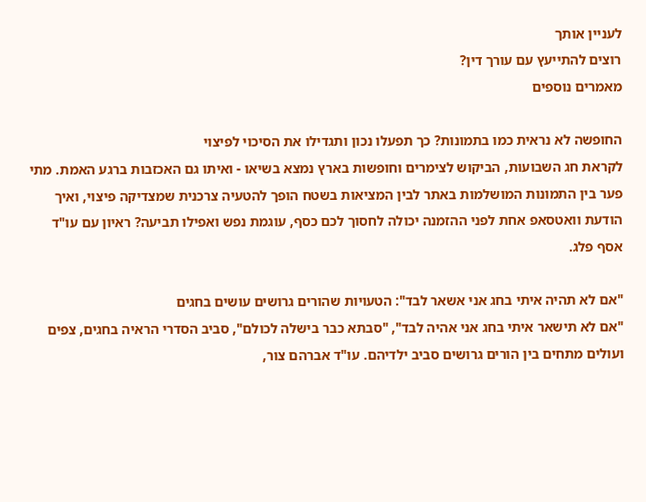לעניין אותך
רוצים להתייעץ עם עורך דין?
מאמרים נוספים

החופשה לא נראית כמו בתמונות? כך תפעלו נכון ותגדילו את הסיכוי לפיצוי
לקראת חג השבועות, הביקוש לצימרים וחופשות בארץ נמצא בשיאו - ואיתו גם האכזבות ברגע האמת. מתי פער בין התמונות המושלמות באתר לבין המציאות בשטח הופך להטעיה צרכנית שמצדיקה פיצוי, ואיך הודעת וואטסאפ אחת לפני ההזמנה יכולה לחסוך לכם כסף, עוגמת נפש ואפילו תביעה? ראיון עם עו"ד אסף פלג.

"אם לא תהיה איתי בחג אני אשאר לבד": הטעויות שהורים גרושים עושים בחגים
"אם לא תישאר איתי בחג אני אהיה לבד", "סבתא כבר בישלה לכולם", סביב הסדרי הראיה בחגים, צפים ועולים מתחים בין הורים גרושים סביב ילדיהם. עו"ד אברהם צור,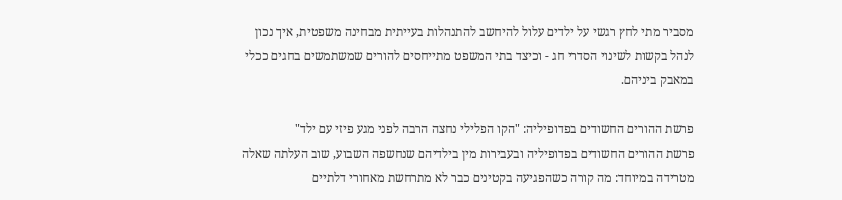מסביר מתי לחץ רגשי על ילדים עלול להיחשב להתנהלות בעייתית מבחינה משפטית, איך נכון לנהל בקשות לשינוי הסדרי חג - וכיצד בתי המשפט מתייחסים להורים שמשתמשים בחגים ככלי במאבק ביניהם.

פרשת ההורים החשודים בפדופיליה: "הקו הפלילי נחצה הרבה לפני מגע פיזי עם ילד"
פרשת ההורים החשודים בפדופיליה ובעבירות מין בילדיהם שנחשפה השבוע, שוב העלתה שאלה מטרידה במיוחד: מה קורה כשהפגיעה בקטינים כבר לא מתרחשת מאחורי דלתיים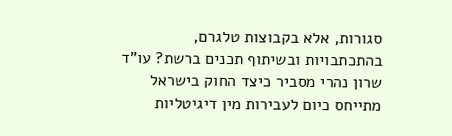סגורות, אלא בקבוצות טלגרם, בהתכתבויות ובשיתוף תכנים ברשת? עו"ד שרון נהרי מסביר כיצד החוק בישראל מתייחס כיום לעבירות מין דיגיטליות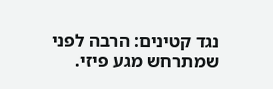נגד קטינים: הרבה לפני שמתרחש מגע פיזי.